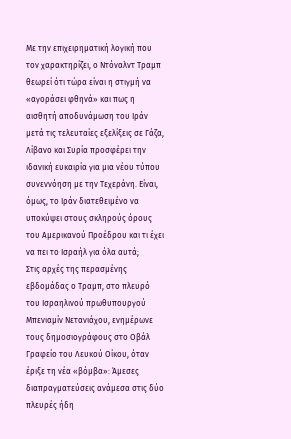Με την επιχειρηματική λογική που τον χαρακτηρίζει, ο Ντόναλντ Τραμπ θεωρεί ότι τώρα είναι η στιγμή να «αγοράσει φθηνά» και πως η αισθητή αποδυνάμωση του Ιράν μετά τις τελευταίες εξελίξεις σε Γάζα, Λίβανο και Συρία προσφέρει την ιδανική ευκαιρία για μια νέου τύπου συνεννόηση με την Τεχεράνη. Είναι, όμως, το Ιράν διατεθειμένο να υποκύψει στους σκληρούς όρους του Αμερικανού Προέδρου και τι έχει να πει το Ισραήλ για όλα αυτά;
Στις αρχές της περασμένης εβδομάδας ο Τραμπ, στο πλευρό του Ισραηλινού πρωθυπουργού Μπενιαμίν Νετανιάχου, ενημέρωνε τους δημοσιογράφους στο Οβάλ Γραφείο του Λευκού Οίκου, όταν έριξε τη νέα «βόμβα»: Άμεσες διαπραγματεύσεις ανάμεσα στις δύο πλευρές ήδη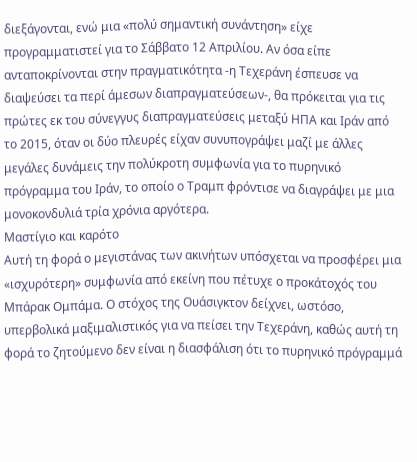διεξάγονται, ενώ μια «πολύ σημαντική συνάντηση» είχε προγραμματιστεί για το Σάββατο 12 Απριλίου. Αν όσα είπε ανταποκρίνονται στην πραγματικότητα -η Τεχεράνη έσπευσε να διαψεύσει τα περί άμεσων διαπραγματεύσεων-, θα πρόκειται για τις πρώτες εκ του σύνεγγυς διαπραγματεύσεις μεταξύ ΗΠΑ και Ιράν από το 2015, όταν οι δύο πλευρές είχαν συνυπογράψει μαζί με άλλες μεγάλες δυνάμεις την πολύκροτη συμφωνία για το πυρηνικό πρόγραμμα του Ιράν, το οποίο ο Τραμπ φρόντισε να διαγράψει με μια μονοκονδυλιά τρία χρόνια αργότερα.
Μαστίγιο και καρότο
Αυτή τη φορά ο μεγιστάνας των ακινήτων υπόσχεται να προσφέρει μια «ισχυρότερη» συμφωνία από εκείνη που πέτυχε ο προκάτοχός του Μπάρακ Ομπάμα. Ο στόχος της Ουάσιγκτον δείχνει, ωστόσο, υπερβολικά μαξιμαλιστικός για να πείσει την Τεχεράνη, καθώς αυτή τη φορά το ζητούμενο δεν είναι η διασφάλιση ότι το πυρηνικό πρόγραμμά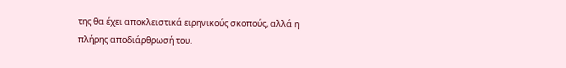της θα έχει αποκλειστικά ειρηνικούς σκοπούς, αλλά η πλήρης αποδιάρθρωσή του.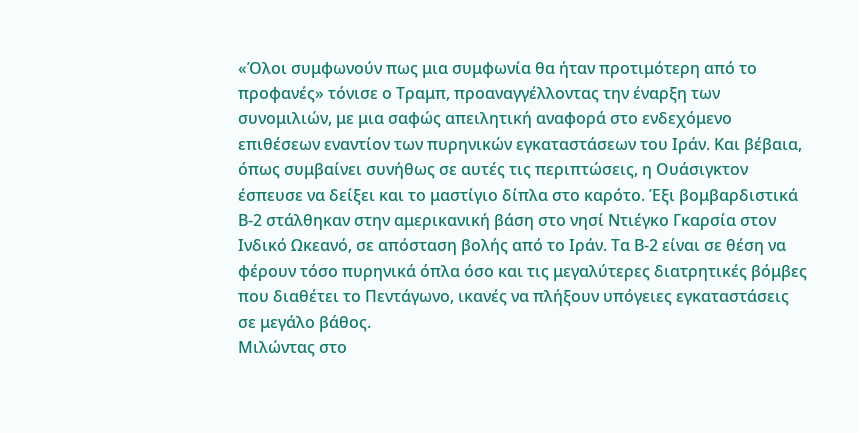«Όλοι συμφωνούν πως μια συμφωνία θα ήταν προτιμότερη από το προφανές» τόνισε ο Τραμπ, προαναγγέλλοντας την έναρξη των συνομιλιών, με μια σαφώς απειλητική αναφορά στο ενδεχόμενο επιθέσεων εναντίον των πυρηνικών εγκαταστάσεων του Ιράν. Και βέβαια, όπως συμβαίνει συνήθως σε αυτές τις περιπτώσεις, η Ουάσιγκτον έσπευσε να δείξει και το μαστίγιο δίπλα στο καρότο. Έξι βομβαρδιστικά Β-2 στάλθηκαν στην αμερικανική βάση στο νησί Ντιέγκο Γκαρσία στον Ινδικό Ωκεανό, σε απόσταση βολής από το Ιράν. Τα Β-2 είναι σε θέση να φέρουν τόσο πυρηνικά όπλα όσο και τις μεγαλύτερες διατρητικές βόμβες που διαθέτει το Πεντάγωνο, ικανές να πλήξουν υπόγειες εγκαταστάσεις σε μεγάλο βάθος.
Μιλώντας στο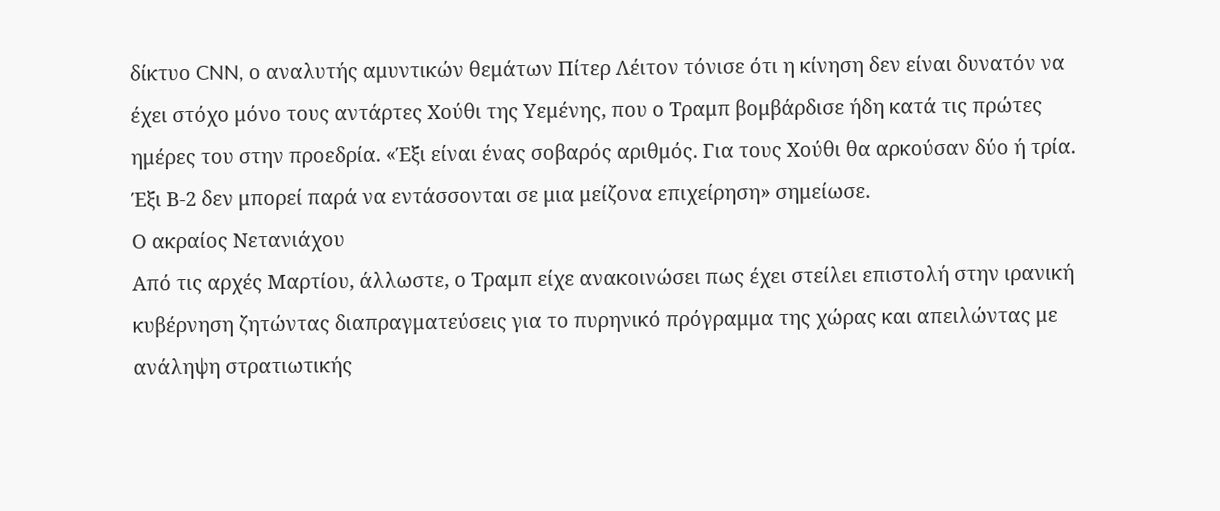δίκτυο CNN, ο αναλυτής αμυντικών θεμάτων Πίτερ Λέιτον τόνισε ότι η κίνηση δεν είναι δυνατόν να έχει στόχο μόνο τους αντάρτες Χούθι της Υεμένης, που ο Τραμπ βομβάρδισε ήδη κατά τις πρώτες ημέρες του στην προεδρία. «Έξι είναι ένας σοβαρός αριθμός. Για τους Χούθι θα αρκούσαν δύο ή τρία. Έξι Β-2 δεν μπορεί παρά να εντάσσονται σε μια μείζονα επιχείρηση» σημείωσε.
Ο ακραίος Νετανιάχου
Από τις αρχές Μαρτίου, άλλωστε, ο Τραμπ είχε ανακοινώσει πως έχει στείλει επιστολή στην ιρανική κυβέρνηση ζητώντας διαπραγματεύσεις για το πυρηνικό πρόγραμμα της χώρας και απειλώντας με ανάληψη στρατιωτικής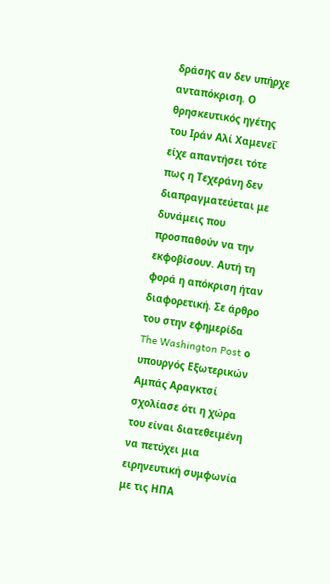δράσης αν δεν υπήρχε ανταπόκριση. Ο θρησκευτικός ηγέτης του Ιράν Αλί Χαμενεΐ είχε απαντήσει τότε πως η Τεχεράνη δεν διαπραγματεύεται με δυνάμεις που προσπαθούν να την εκφοβίσουν. Αυτή τη φορά η απόκριση ήταν διαφορετική. Σε άρθρο του στην εφημερίδα The Washington Post ο υπουργός Εξωτερικών Αμπάς Αραγκτσί σχολίασε ότι η χώρα του είναι διατεθειμένη να πετύχει μια ειρηνευτική συμφωνία με τις ΗΠΑ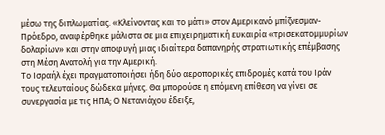μέσω της διπλωματίας. «Κλείνοντας και το μάτι» στον Αμερικανό μπίζνεσμαν-Πρόεδρο, αναφέρθηκε μάλιστα σε μια επιχειρηματική ευκαιρία «τρισεκατομμυρίων δολαρίων» και στην αποφυγή μιας ιδιαίτερα δαπανηρής στρατιωτικής επέμβασης στη Μέση Ανατολή για την Αμερική.
Το Ισραήλ έχει πραγματοποιήσει ήδη δύο αεροπορικές επιδρομές κατά του Ιράν τους τελευταίους δώδεκα μήνες. Θα μπορούσε η επόμενη επίθεση να γίνει σε συνεργασία με τις ΗΠΑ; Ο Νετανιάχου έδειξε,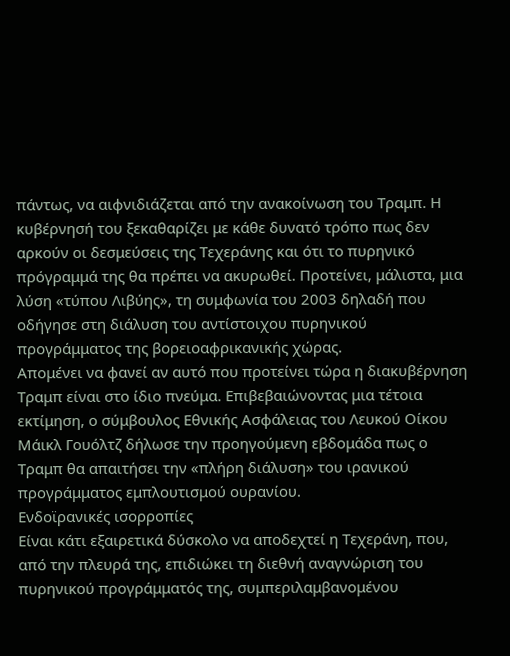πάντως, να αιφνιδιάζεται από την ανακοίνωση του Τραμπ. Η κυβέρνησή του ξεκαθαρίζει με κάθε δυνατό τρόπο πως δεν αρκούν οι δεσμεύσεις της Τεχεράνης και ότι το πυρηνικό πρόγραμμά της θα πρέπει να ακυρωθεί. Προτείνει, μάλιστα, μια λύση «τύπου Λιβύης», τη συμφωνία του 2003 δηλαδή που οδήγησε στη διάλυση του αντίστοιχου πυρηνικού προγράμματος της βορειοαφρικανικής χώρας.
Απομένει να φανεί αν αυτό που προτείνει τώρα η διακυβέρνηση Τραμπ είναι στο ίδιο πνεύμα. Επιβεβαιώνοντας μια τέτοια εκτίμηση, ο σύμβουλος Εθνικής Ασφάλειας του Λευκού Οίκου Μάικλ Γουόλτζ δήλωσε την προηγούμενη εβδομάδα πως ο Τραμπ θα απαιτήσει την «πλήρη διάλυση» του ιρανικού προγράμματος εμπλουτισμού ουρανίου.
Ενδοϊρανικές ισορροπίες
Είναι κάτι εξαιρετικά δύσκολο να αποδεχτεί η Τεχεράνη, που, από την πλευρά της, επιδιώκει τη διεθνή αναγνώριση του πυρηνικού προγράμματός της, συμπεριλαμβανομένου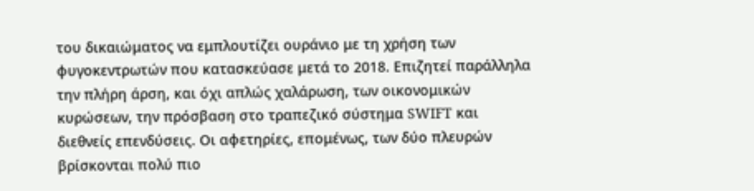του δικαιώματος να εμπλουτίζει ουράνιο με τη χρήση των φυγοκεντρωτών που κατασκεύασε μετά το 2018. Επιζητεί παράλληλα την πλήρη άρση, και όχι απλώς χαλάρωση, των οικονομικών κυρώσεων, την πρόσβαση στο τραπεζικό σύστημα SWIFT και διεθνείς επενδύσεις. Οι αφετηρίες, επομένως, των δύο πλευρών βρίσκονται πολύ πιο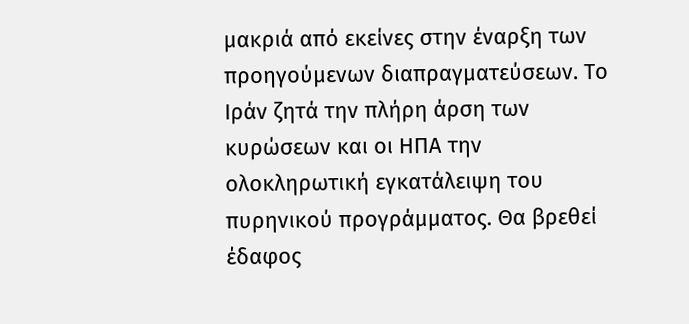μακριά από εκείνες στην έναρξη των προηγούμενων διαπραγματεύσεων. Το Ιράν ζητά την πλήρη άρση των κυρώσεων και οι ΗΠΑ την ολοκληρωτική εγκατάλειψη του πυρηνικού προγράμματος. Θα βρεθεί έδαφος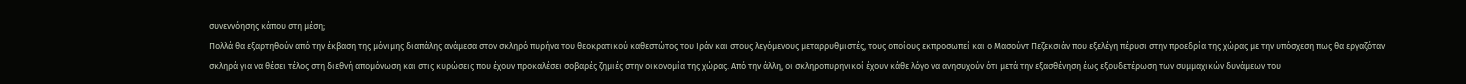συνεννόησης κάπου στη μέση;
Πολλά θα εξαρτηθούν από την έκβαση της μόνιμης διαπάλης ανάμεσα στον σκληρό πυρήνα του θεοκρατικού καθεστώτος του Ιράν και στους λεγόμενους μεταρρυθμιστές, τους οποίους εκπροσωπεί και ο Μασούντ Πεζεκσιάν που εξελέγη πέρυσι στην προεδρία της χώρας με την υπόσχεση πως θα εργαζόταν σκληρά για να θέσει τέλος στη διεθνή απομόνωση και στις κυρώσεις που έχουν προκαλέσει σοβαρές ζημιές στην οικονομία της χώρας. Από την άλλη, οι σκληροπυρηνικοί έχουν κάθε λόγο να ανησυχούν ότι μετά την εξασθένηση έως εξουδετέρωση των συμμαχικών δυνάμεων του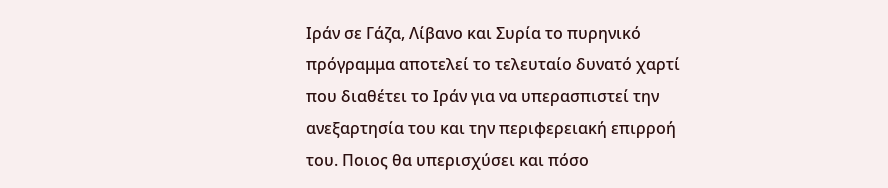Ιράν σε Γάζα, Λίβανο και Συρία το πυρηνικό πρόγραμμα αποτελεί το τελευταίο δυνατό χαρτί που διαθέτει το Ιράν για να υπερασπιστεί την ανεξαρτησία του και την περιφερειακή επιρροή του. Ποιος θα υπερισχύσει και πόσο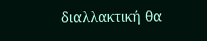διαλλακτική θα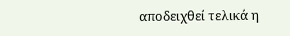αποδειχθεί τελικά η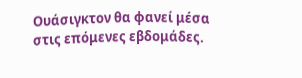Ουάσιγκτον θα φανεί μέσα στις επόμενες εβδομάδες.